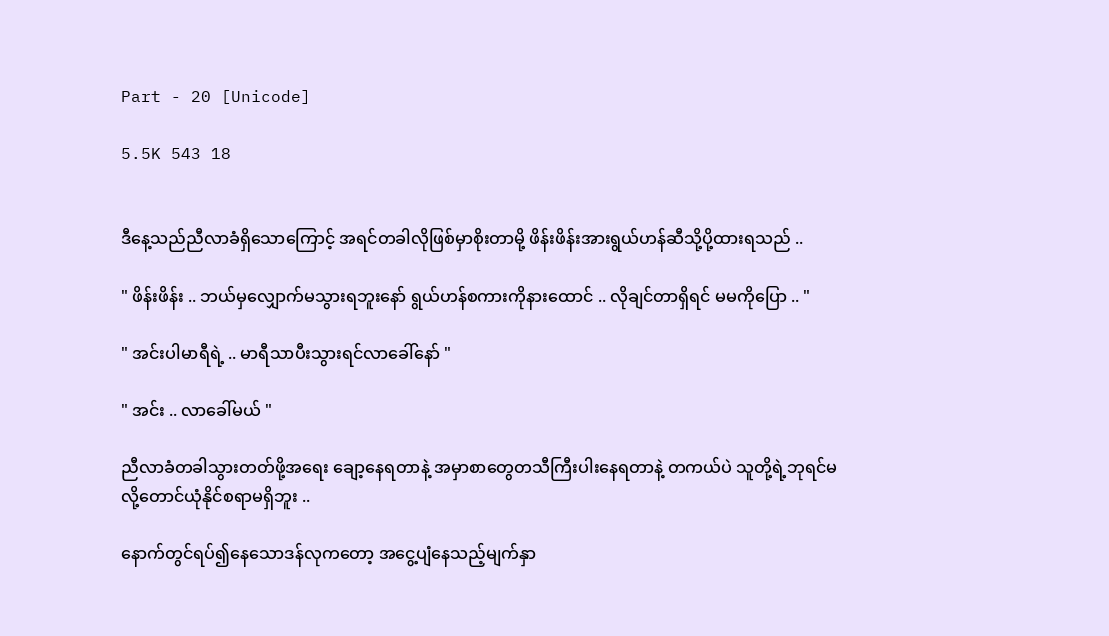Part - 20 [Unicode]

5.5K 543 18


ဒီနေ့သည်ညီလာခံရှိသောကြောင့် အရင်တခါလိုဖြစ်မှာစိုးတာမို့ ဖိန်းဖိန်းအားရွယ်ဟန်ဆီသို့ပို့ထားရသည် ..

" ဖိန်းဖိန်း .. ဘယ်မှလျှောက်မသွားရဘူးနော် ရွယ်ဟန်စကားကို‌နားထောင် .. လိုချင်တာရှိရင် မမကိုပြော .. "

" အင်းပါမာရီရဲ့ .. မာရီသာပီးသွားရင်လာခေါ်နော် "

" အင်း .. လာခေါ်မယ် "

ညီလာခံတခါသွားတတ်ဖို့အရေး ချော့နေရတာနဲ့ အမှာစာတွေတသီကြီးပါးနေရတာနဲ့ တကယ်ပဲ သူတို့ရဲ့ဘုရင်မလို့တောင်ယုံနိုင်စရာမရှိဘူး ..

နောက်တွင်ရပ်၍နေသောဒန်လုကတော့ အငွေ့ပျံနေသည့်မျက်နှာ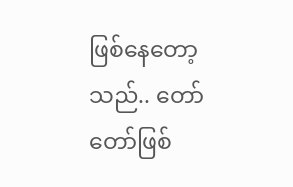ဖြစ်နေတော့သည်.. တော်တော်ဖြစ်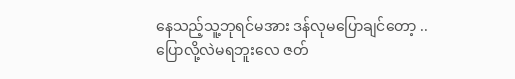နေသည့်သူ့ဘုရင်မအား ဒန်လုမပြောချင်တော့ .. ပြောလို့လဲမရဘူးလေ ဇတ်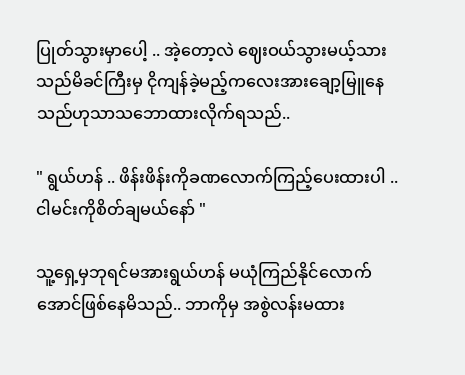ပြုတ်သွားမှာပေါ့ .. အဲ့တော့လဲ ဈေးဝယ်သွားမယ့်သားသည်မိခင်ကြီးမှ ငိုကျန်ခဲ့မည့်ကလေးအားချော့မြူနေသည်ဟုသာသဘောထားလိုက်ရသည်..

" ရွယ်ဟန် .. ဖိန်းဖိန်းကိုခဏလောက်ကြည့်ပေးထားပါ .. ငါမင်းကိုစိတ်ချမယ်နော် "

သူ့ရှေ့မှဘုရင်မအားရွယ်ဟန် မယုံကြည်နိုင်လောက်အောင်ဖြစ်နေမိသည်.. ဘာကိုမှ အစွဲလန်းမထား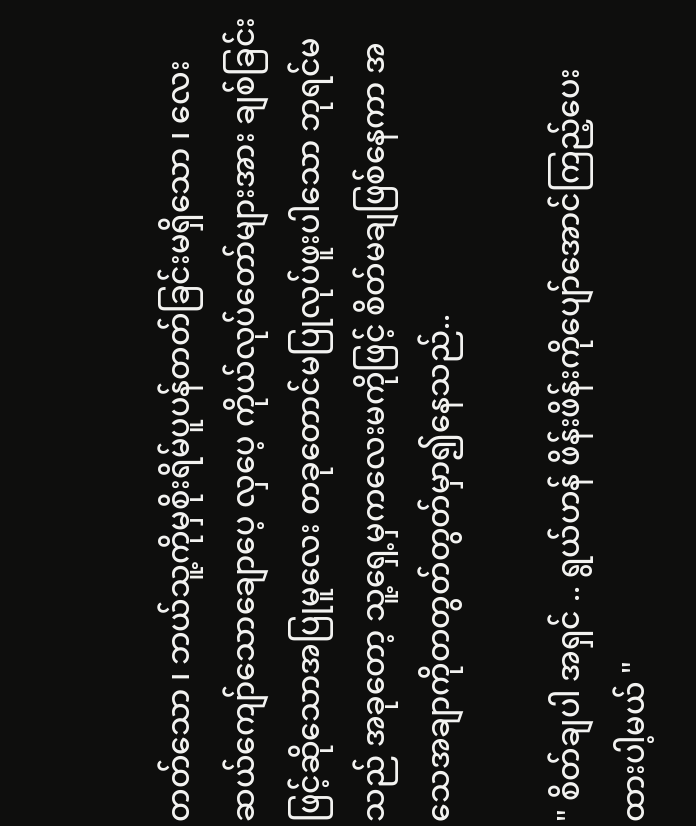တတ်သော ၊ ဘယ်သူ့ကိုမှစိုးရိမ်ပူပန်တတ်ခြင်းမရှိသော ၊ လေးဆယ်ကျော်သောချောပေ့ လှပေ့ ကိုယ်လုပ်တော်များအား ချစ်ခြင်းဖြင့်ဆိုသောအပြုမူလေး တခုတောင်မပြုလုပ်ဖူးပါသော ဘုရင်မသည် အခုတော့ သူ့ရှေ့မှကလေးမကိုဖြင့် စိတ်မချဖြစ်နေကာ အသေအချာကိုတတွတ်တွတ်မှာ၍နေသည်..

" စိတ်ချပါ အရှင် .. ရွယ်ဟန် ဖိန်းဖိန်းကိုပျော်အောင်ကြည့်ပေးထားပါ့မယ် "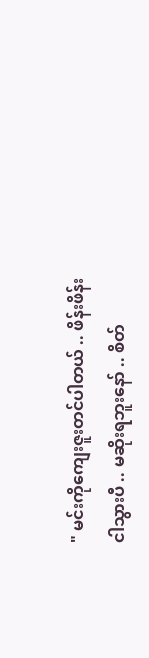" မင်းကိုကျေးဇူးတင်ပါတယ် .. ဖိန်းဖိန်းငါသွားပီ .. မဆိုးရဘူးနော် .. စိတ်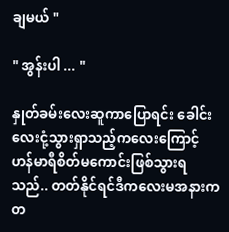ချမယ် "

" အွန်းပါ ... "

နှုတ်ခမ်းလေးဆူကာပြောရင်း ခေါင်းလေးငုံ့သွားရှာသည့်ကလေးကြောင့် ဟန်မာရီစိတ်မကောင်းဖြစ်သွားရသည်.. တတ်နိုင်ရင်ဒီကလေးမအနားကတ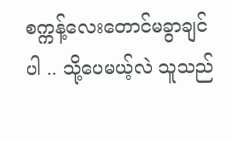စက္ကန့်လေးတောင်မခွာချင်ပါ .. သို့ပေမယ့်လဲ သူသည်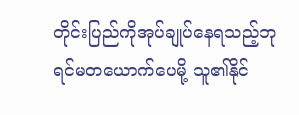တိုင်းပြည်ကိုအုပ်ချုပ်နေရသည့်ဘုရင်မတယောက်ပေမို့ သူ၏နိုင်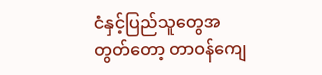ငံနှင့်ပြည်သူတွေအတွတ်တော့ တာဝန်ကျေ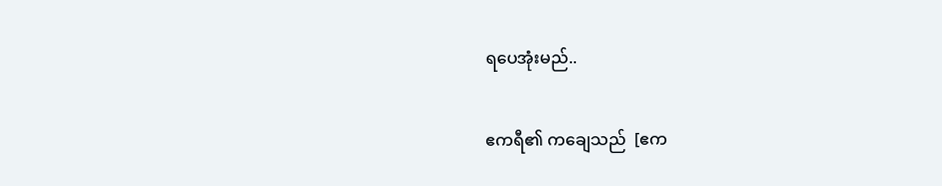ရပေအုံးမည်..

ဧကရီ၏ ကချေသည်  [ဧက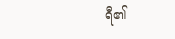ရီ၏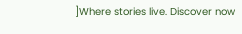]Where stories live. Discover now